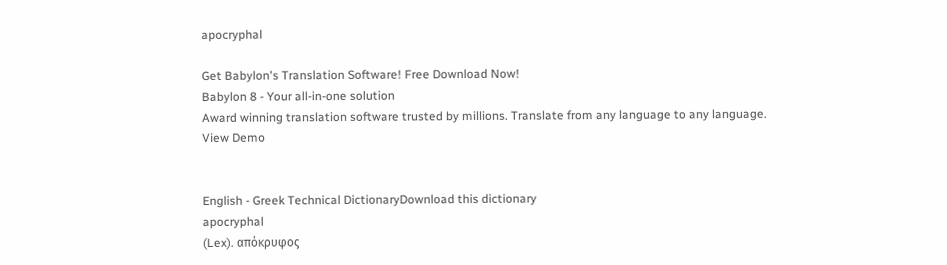apocryphal

Get Babylon's Translation Software! Free Download Now!
Babylon 8 - Your all-in-one solution
Award winning translation software trusted by millions. Translate from any language to any language.
View Demo


English - Greek Technical DictionaryDownload this dictionary
apocryphal
(Lex). απόκρυφος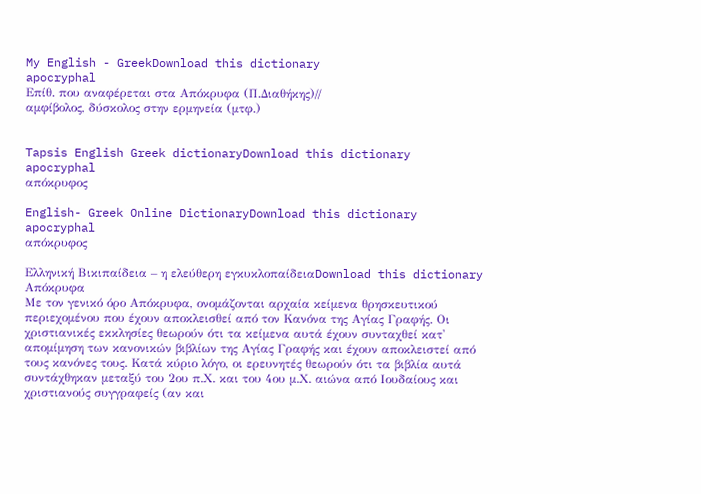My English - GreekDownload this dictionary
apocryphal
Επίθ. που αναφέρεται στα Απόκρυφα (Π.Διαθήκης)//
αμφίβολος, δύσκολος στην ερμηνεία (μτφ.)


Tapsis English Greek dictionaryDownload this dictionary
apocryphal
απόκρυφος

English- Greek Online DictionaryDownload this dictionary
apocryphal
απόκρυφος

Ελληνική Βικιπαίδεια – η ελεύθερη εγκυκλοπαίδειαDownload this dictionary
Απόκρυφα
Με τον γενικό όρο Απόκρυφα, ονομάζονται αρχαία κείμενα θρησκευτικού περιεχομένου που έχουν αποκλεισθεί από τον Κανόνα της Αγίας Γραφής. Οι χριστιανικές εκκλησίες θεωρούν ότι τα κείμενα αυτά έχουν συνταχθεί κατ' απομίμηση των κανονικών βιβλίων της Αγίας Γραφής και έχουν αποκλειστεί από τους κανόνες τους. Κατά κύριο λόγο, οι ερευνητές θεωρούν ότι τα βιβλία αυτά συντάχθηκαν μεταξύ του 2ου π.Χ. και του 4ου μ.Χ. αιώνα από Ιουδαίους και χριστιανούς συγγραφείς (αν και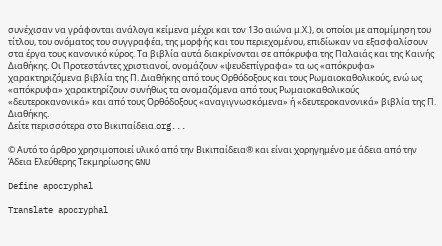συνέχισαν να γράφονται ανάλογα κείμενα μέχρι και τον 13ο αιώνα μ.Χ.), οι οποίοι με απομίμηση του τίτλου, του ονόματος του συγγραφέα, της μορφής και του περιεχομένου, επιδίωκαν να εξασφαλίσουν στα έργα τους κανονικό κύρος. Τα βιβλία αυτά διακρίνονται σε απόκρυφα της Παλαιάς και της Καινής Διαθήκης. Οι Προτεστάντες χριστιανοί, ονομάζουν «ψευδεπίγραφα» τα ως «απόκρυφα» χαρακτηριζόμενα βιβλία της Π. Διαθήκης από τους Ορθόδοξους και τους Ρωμαιοκαθολικούς, ενώ ως «απόκρυφα» χαρακτηρίζουν συνήθως τα ονομαζόμενα από τους Ρωμαιοκαθολικούς «δευτεροκανονικά» και από τους Ορθόδοξους «αναγιγνωσκόμενα» ή «δευτεροκανονικά» βιβλία της Π. Διαθήκης.
Δείτε περισσότερα στο Βικιπαίδεια.org...

© Αυτό το άρθρο χρησιμοποιεί υλικό από την Βικιπαίδεια® και είναι χορηγημένο με άδεια από την Άδεια Ελεύθερης Τεκμηρίωσης GNU

Define apocryphal

Translate apocryphal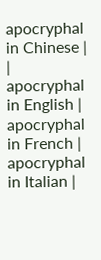apocryphal in Chinese | | apocryphal in English | apocryphal in French | apocryphal in Italian |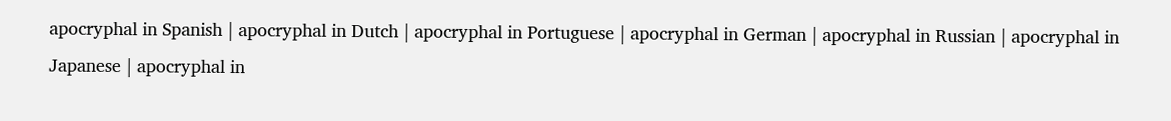apocryphal in Spanish | apocryphal in Dutch | apocryphal in Portuguese | apocryphal in German | apocryphal in Russian | apocryphal in Japanese | apocryphal in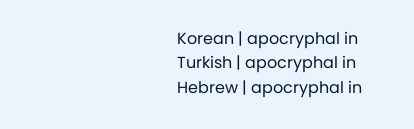Korean | apocryphal in Turkish | apocryphal in Hebrew | apocryphal in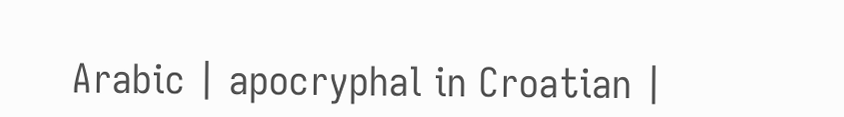Arabic | apocryphal in Croatian |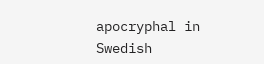apocryphal in Swedish